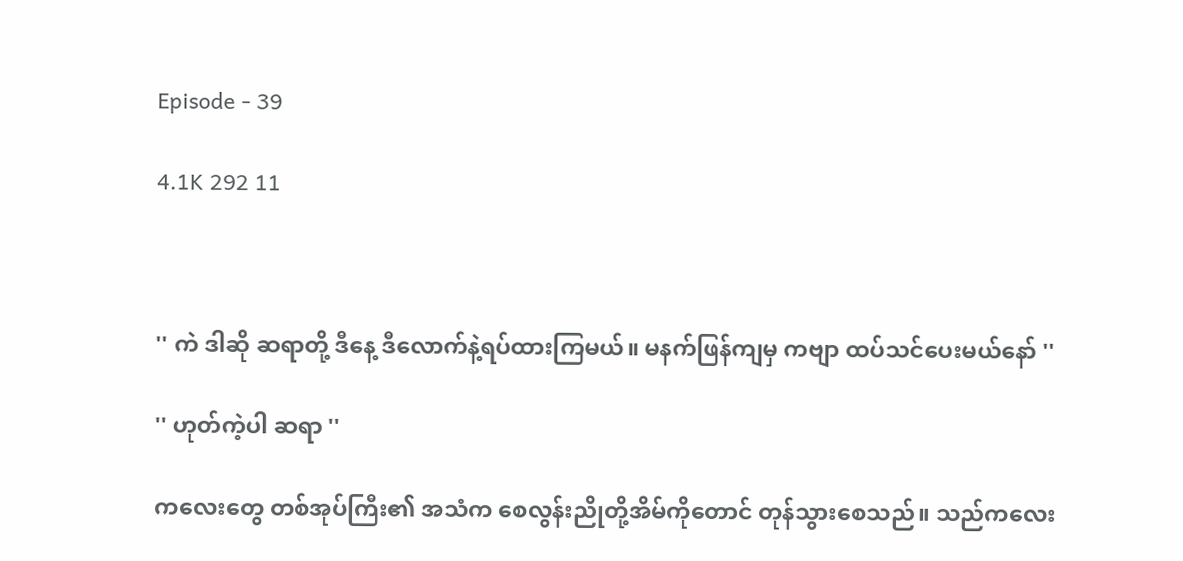Episode - 39

4.1K 292 11



'' ကဲ ဒါဆို ဆရာတို့ ဒီနေ့ ဒီလောက်နဲ့ရပ်ထားကြမယ်။ မနက်ဖြန်ကျမှ ကဗျာ ထပ်သင်ပေးမယ်နော် ''

'' ဟုတ်ကဲ့ပါ ဆရာ ''

ကလေးတွေ တစ်အုပ်ကြီး၏ အသံက စေလွန်းညိုတို့အိမ်ကိုတောင် တုန်သွားစေသည်။ သည်ကလေး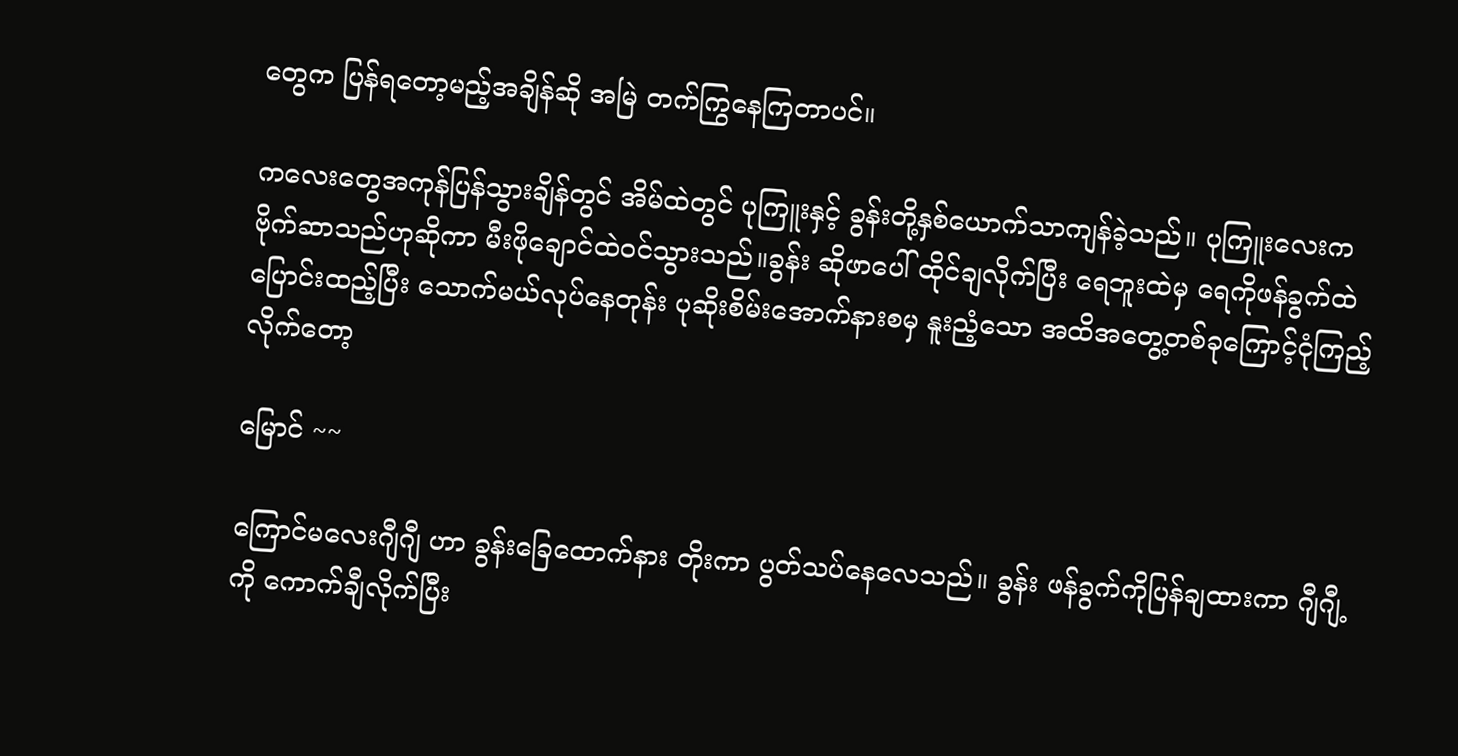တွေက ပြန်ရတော့မည့်အချိန်ဆို အမြဲ တက်ကြွနေကြတာပင်။

ကလေးတွေအကုန်ပြန်သွားချိန်တွင် အိမ်ထဲတွင် ပုကြူးနှင့် ခွန်းတို့နှစ်ယောက်သာကျန်ခဲ့သည်။ ပုကြူးလေးက ဗိုက်ဆာသည်ဟုဆိုကာ မီးဖိုချောင်ထဲဝင်သွားသည်။ခွန်း ဆိုဖာပေါ် ထိုင်ချလိုက်ပြီး ရေဘူးထဲမှ ရေကိုဖန်ခွက်ထဲပြောင်းထည့်ပြီး သောက်မယ်လုပ်နေတုန်း ပုဆိုးစိမ်းအောက်နားစမှ နူးညံ့သော အထိအတွေ့တစ်ခုကြောင့်ငုံကြည့်လိုက်တော့

မြောင် ~~

ကြောင်မလေးဂျီဂျီ ဟာ ခွန်းခြေထောက်နား တိုးကာ ပွတ်သပ်နေလေသည်။ ခွန်း ဖန်ခွက်ကိုပြန်ချထားကာ ဂျီဂျီ့ကို ကောက်ချီလိုက်ပြီး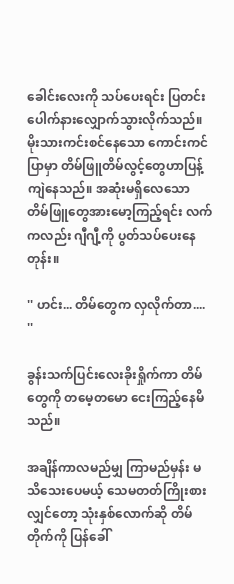ခေါင်းလေးကို သပ်ပေးရင်း ပြတင်းပေါက်နားလျှောက်သွားလိုက်သည်။ မိုးသားကင်းစင်နေသော ကောင်းကင်ပြာမှာ တိမ်ဖြူတိမ်လွင့်တွေဟာပြန့်ကျဲနေသည်။ အဆုံးမရှိလေသော တိမ်ဖြူတွေအားမော့ကြည့်ရင်း လက်ကလည်း ဂျီဂျီ့ကို ပွတ်သပ်ပေးနေတုန်း။

'' ဟင်း... တိမ်တွေက လှလိုက်တာ.... ''

ခွန်းသက်ပြင်းလေးခိုးရှိုက်ကာ တိမ်တွေကို တမေ့တမော ငေးကြည့်နေမိသည်။

အချိန်ကာလမည်မျှ ကြာမည်မှန်း မသိသေးပေမယ့် သေမတတ်ကြိုးစားလျှင်တော့ သုံးနှစ်လောက်ဆို တိမ်တိုက်ကို ပြန်ခေါ်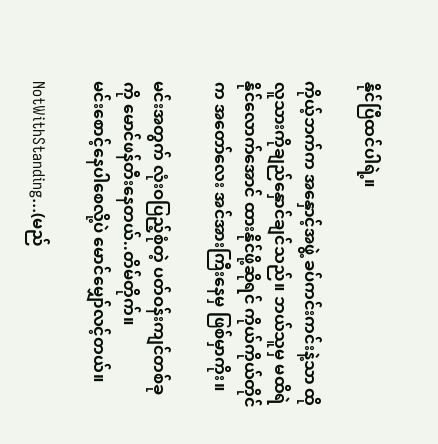နိုင်ပြီထင်ပါရဲ့။

ကိုယ့်ဘက်က အနှောင့်အဖွဲ့ ခပ်ကင်းကင်းနဲ့သာ ထိုလူသားကိုချည်နှောင်ချင်သည်။ ဘယ်သူမှ မထိရဲနိုင်လောက်အောင် ထားနိုင်ဖို့ဆိုရင် ကိုယ်ကိုယ်တိုင်က အတော်လေး အင်အားကြီးနေမှ ဖြစ်မှာကိုး။

မင်းအတွက် လုံးဝပြည့်စုံတဲ့ ပတ်ဝန်းကျင်တစ်ခုကို မောင်ဖန်တီးနေတယ်..တိမ်တိုက်။
မင်းစောင့်နေပါစေလို့ပဲ မောင်မျှော်လင့်တယ်။

NotWithStanding...(မည်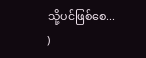သို့ပင်ဖြစ်စေ... )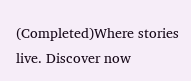(Completed)Where stories live. Discover now